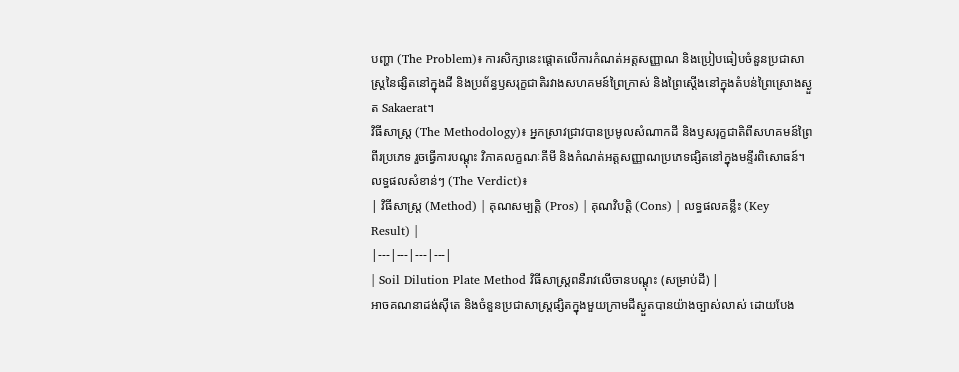បញ្ហា (The Problem)៖ ការសិក្សានេះផ្តោតលើការកំណត់អត្តសញ្ញាណ និងប្រៀបធៀបចំនួនប្រជាសាស្ត្រនៃផ្សិតនៅក្នុងដី និងប្រព័ន្ធឫសរុក្ខជាតិរវាងសហគមន៍ព្រៃក្រាស់ និងព្រៃស្តើងនៅក្នុងតំបន់ព្រៃស្រោងស្ងួត Sakaerat។
វិធីសាស្ត្រ (The Methodology)៖ អ្នកស្រាវជ្រាវបានប្រមូលសំណាកដី និងឫសរុក្ខជាតិពីសហគមន៍ព្រៃពីរប្រភេទ រួចធ្វើការបណ្តុះ វិភាគលក្ខណៈគីមី និងកំណត់អត្តសញ្ញាណប្រភេទផ្សិតនៅក្នុងមន្ទីរពិសោធន៍។
លទ្ធផលសំខាន់ៗ (The Verdict)៖
| វិធីសាស្ត្រ (Method) | គុណសម្បត្តិ (Pros) | គុណវិបត្តិ (Cons) | លទ្ធផលគន្លឹះ (Key Result) |
|---|---|---|---|
| Soil Dilution Plate Method វិធីសាស្ត្រពនឺរាវលើចានបណ្តុះ (សម្រាប់ដី) |
អាចគណនាដង់ស៊ីតេ និងចំនួនប្រជាសាស្ត្រផ្សិតក្នុងមួយក្រាមដីស្ងួតបានយ៉ាងច្បាស់លាស់ ដោយបែង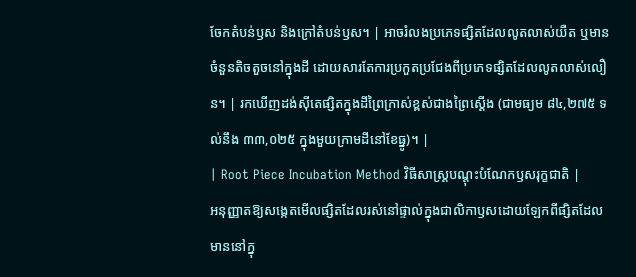ចែកតំបន់ឫស និងក្រៅតំបន់ឫស។ | អាចរំលងប្រភេទផ្សិតដែលលូតលាស់យឺត ឬមានចំនួនតិចតួចនៅក្នុងដី ដោយសារតែការប្រកួតប្រជែងពីប្រភេទផ្សិតដែលលូតលាស់លឿន។ | រកឃើញដង់ស៊ីតេផ្សិតក្នុងដីព្រៃក្រាស់ខ្ពស់ជាងព្រៃស្តើង (ជាមធ្យម ៨៤,២៧៥ ទល់នឹង ៣៣,០២៥ ក្នុងមួយក្រាមដីនៅខែធ្នូ)។ |
| Root Piece Incubation Method វិធីសាស្ត្របណ្តុះបំណែកឫសរុក្ខជាតិ |
អនុញ្ញាតឱ្យសង្កេតមើលផ្សិតដែលរស់នៅផ្ទាល់ក្នុងជាលិកាឫសដោយឡែកពីផ្សិតដែលមាននៅក្នុ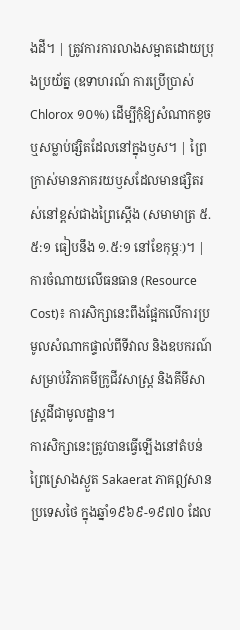ងដី។ | ត្រូវការការលាងសម្អាតដោយប្រុងប្រយ័ត្ន (ឧទាហរណ៍ ការប្រើប្រាស់ Chlorox ១០%) ដើម្បីកុំឱ្យសំណាកខូច ឬសម្លាប់ផ្សិតដែលនៅក្នុងឫស។ | ព្រៃក្រាស់មានភាគរយឫសដែលមានផ្សិតរស់នៅខ្ពស់ជាងព្រៃស្តើង (សមាមាត្រ ៥.៥:១ ធៀបនឹង ១.៥:១ នៅខែកុម្ភៈ)។ |
ការចំណាយលើធនធាន (Resource Cost)៖ ការសិក្សានេះពឹងផ្អែកលើការប្រមូលសំណាកផ្ទាល់ពីទីវាល និងឧបករណ៍សម្រាប់វិភាគមីក្រូជីវសាស្ត្រ និងគីមីសាស្ត្រដីជាមូលដ្ឋាន។
ការសិក្សានេះត្រូវបានធ្វើឡើងនៅតំបន់ព្រៃស្រោងស្ងួត Sakaerat ភាគឦសានប្រទេសថៃ ក្នុងឆ្នាំ១៩៦៩-១៩៧០ ដែល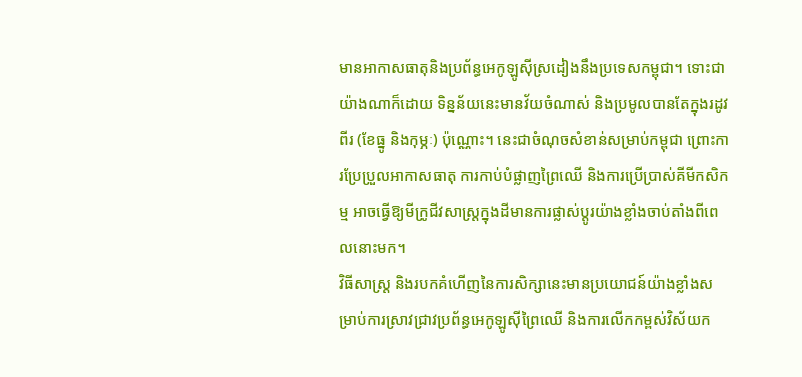មានអាកាសធាតុនិងប្រព័ន្ធអេកូឡូស៊ីស្រដៀងនឹងប្រទេសកម្ពុជា។ ទោះជាយ៉ាងណាក៏ដោយ ទិន្នន័យនេះមានវ័យចំណាស់ និងប្រមូលបានតែក្នុងរដូវពីរ (ខែធ្នូ និងកុម្ភៈ) ប៉ុណ្ណោះ។ នេះជាចំណុចសំខាន់សម្រាប់កម្ពុជា ព្រោះការប្រែប្រួលអាកាសធាតុ ការកាប់បំផ្លាញព្រៃឈើ និងការប្រើប្រាស់គីមីកសិកម្ម អាចធ្វើឱ្យមីក្រូជីវសាស្ត្រក្នុងដីមានការផ្លាស់ប្តូរយ៉ាងខ្លាំងចាប់តាំងពីពេលនោះមក។
វិធីសាស្ត្រ និងរបកគំហើញនៃការសិក្សានេះមានប្រយោជន៍យ៉ាងខ្លាំងសម្រាប់ការស្រាវជ្រាវប្រព័ន្ធអេកូឡូស៊ីព្រៃឈើ និងការលើកកម្ពស់វិស័យក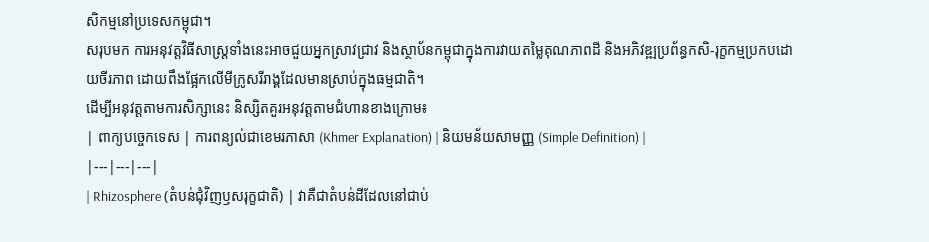សិកម្មនៅប្រទេសកម្ពុជា។
សរុបមក ការអនុវត្តវិធីសាស្ត្រទាំងនេះអាចជួយអ្នកស្រាវជ្រាវ និងស្ថាប័នកម្ពុជាក្នុងការវាយតម្លៃគុណភាពដី និងអភិវឌ្ឍប្រព័ន្ធកសិ-រុក្ខកម្មប្រកបដោយចីរភាព ដោយពឹងផ្អែកលើមីក្រូសរីរាង្គដែលមានស្រាប់ក្នុងធម្មជាតិ។
ដើម្បីអនុវត្តតាមការសិក្សានេះ និស្សិតគួរអនុវត្តតាមជំហានខាងក្រោម៖
| ពាក្យបច្ចេកទេស | ការពន្យល់ជាខេមរភាសា (Khmer Explanation) | និយមន័យសាមញ្ញ (Simple Definition) |
|---|---|---|
| Rhizosphere (តំបន់ជុំវិញឫសរុក្ខជាតិ) | វាគឺជាតំបន់ដីដែលនៅជាប់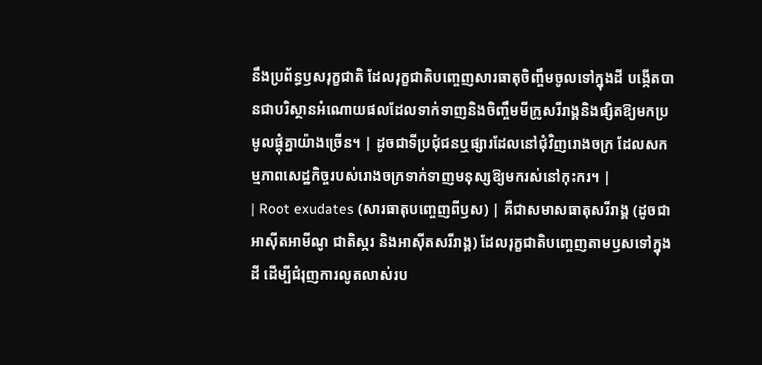នឹងប្រព័ន្ធឫសរុក្ខជាតិ ដែលរុក្ខជាតិបញ្ចេញសារធាតុចិញ្ចឹមចូលទៅក្នុងដី បង្កើតបានជាបរិស្ថានអំណោយផលដែលទាក់ទាញនិងចិញ្ចឹមមីក្រូសរីរាង្គនិងផ្សិតឱ្យមកប្រមូលផ្តុំគ្នាយ៉ាងច្រើន។ | ដូចជាទីប្រជុំជនឬផ្សារដែលនៅជុំវិញរោងចក្រ ដែលសកម្មភាពសេដ្ឋកិច្ចរបស់រោងចក្រទាក់ទាញមនុស្សឱ្យមករស់នៅកុះករ។ |
| Root exudates (សារធាតុបញ្ចេញពីឫស) | គឺជាសមាសធាតុសរីរាង្គ (ដូចជាអាស៊ីតអាមីណូ ជាតិស្ករ និងអាស៊ីតសរីរាង្គ) ដែលរុក្ខជាតិបញ្ចេញតាមឫសទៅក្នុងដី ដើម្បីជំរុញការលូតលាស់រប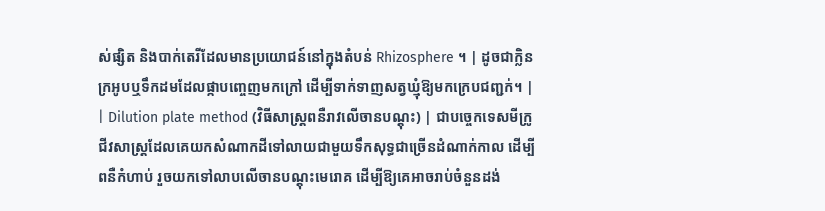ស់ផ្សិត និងបាក់តេរីដែលមានប្រយោជន៍នៅក្នុងតំបន់ Rhizosphere ។ | ដូចជាក្លិនក្រអូបឬទឹកដមដែលផ្កាបញ្ចេញមកក្រៅ ដើម្បីទាក់ទាញសត្វឃ្មុំឱ្យមកក្រេបជញ្ជក់។ |
| Dilution plate method (វិធីសាស្ត្រពនឺរាវលើចានបណ្តុះ) | ជាបច្ចេកទេសមីក្រូជីវសាស្ត្រដែលគេយកសំណាកដីទៅលាយជាមួយទឹកសុទ្ធជាច្រើនដំណាក់កាល ដើម្បីពនឺកំហាប់ រួចយកទៅលាបលើចានបណ្តុះមេរោគ ដើម្បីឱ្យគេអាចរាប់ចំនួនដង់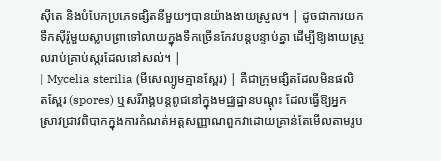ស៊ីតេ និងបំបែកប្រភេទផ្សិតនីមួយៗបានយ៉ាងងាយស្រួល។ | ដូចជាការយកទឹកស៊ីរ៉ូមួយស្លាបព្រាទៅលាយក្នុងទឹកច្រើនកែវបន្តបន្ទាប់គ្នា ដើម្បីឱ្យងាយស្រួលរាប់គ្រាប់ស្ករដែលនៅសល់។ |
| Mycelia sterilia (មីសេល្យូមគ្មានស្ពែរ) | គឺជាក្រុមផ្សិតដែលមិនផលិតស្ពែរ (spores) ឬសរីរាង្គបន្តពូជនៅក្នុងមជ្ឈដ្ឋានបណ្តុះ ដែលធ្វើឱ្យអ្នកស្រាវជ្រាវពិបាកក្នុងការកំណត់អត្តសញ្ញាណពួកវាដោយគ្រាន់តែមើលតាមរូប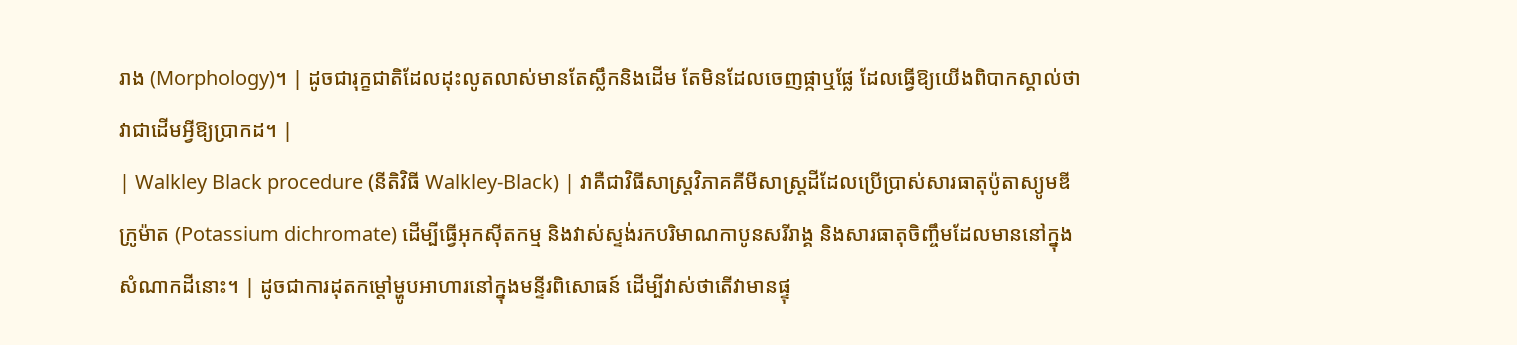រាង (Morphology)។ | ដូចជារុក្ខជាតិដែលដុះលូតលាស់មានតែស្លឹកនិងដើម តែមិនដែលចេញផ្កាឬផ្លែ ដែលធ្វើឱ្យយើងពិបាកស្គាល់ថាវាជាដើមអ្វីឱ្យប្រាកដ។ |
| Walkley Black procedure (នីតិវិធី Walkley-Black) | វាគឺជាវិធីសាស្ត្រវិភាគគីមីសាស្ត្រដីដែលប្រើប្រាស់សារធាតុប៉ូតាស្យូមឌីក្រូម៉ាត (Potassium dichromate) ដើម្បីធ្វើអុកស៊ីតកម្ម និងវាស់ស្ទង់រកបរិមាណកាបូនសរីរាង្គ និងសារធាតុចិញ្ចឹមដែលមាននៅក្នុងសំណាកដីនោះ។ | ដូចជាការដុតកម្ដៅម្ហូបអាហារនៅក្នុងមន្ទីរពិសោធន៍ ដើម្បីវាស់ថាតើវាមានផ្ទុ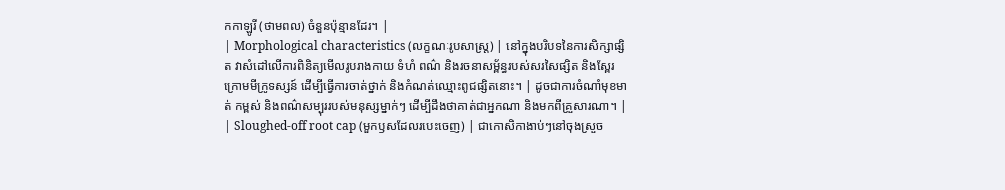កកាឡូរី (ថាមពល) ចំនួនប៉ុន្មានដែរ។ |
| Morphological characteristics (លក្ខណៈរូបសាស្ត្រ) | នៅក្នុងបរិបទនៃការសិក្សាផ្សិត វាសំដៅលើការពិនិត្យមើលរូបរាងកាយ ទំហំ ពណ៌ និងរចនាសម្ព័ន្ធរបស់សរសៃផ្សិត និងស្ពែរក្រោមមីក្រូទស្សន៍ ដើម្បីធ្វើការចាត់ថ្នាក់ និងកំណត់ឈ្មោះពូជផ្សិតនោះ។ | ដូចជាការចំណាំមុខមាត់ កម្ពស់ និងពណ៌សម្បុររបស់មនុស្សម្នាក់ៗ ដើម្បីដឹងថាគាត់ជាអ្នកណា និងមកពីគ្រួសារណា។ |
| Sloughed-off root cap (មួកឫសដែលរបេះចេញ) | ជាកោសិកាងាប់ៗនៅចុងស្រួច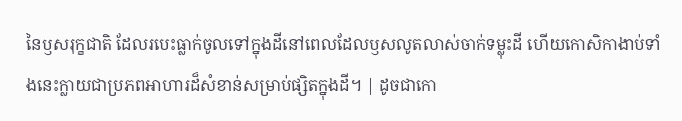នៃឫសរុក្ខជាតិ ដែលរបេះធ្លាក់ចូលទៅក្នុងដីនៅពេលដែលឫសលូតលាស់ចាក់ទម្លុះដី ហើយកោសិកាងាប់ទាំងនេះក្លាយជាប្រភពអាហារដ៏សំខាន់សម្រាប់ផ្សិតក្នុងដី។ | ដូចជាកោ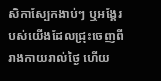សិកាស្បែកងាប់ៗ ឬអង្គែរបស់យើងដែលជ្រុះចេញពីរាងកាយរាល់ថ្ងៃ ហើយ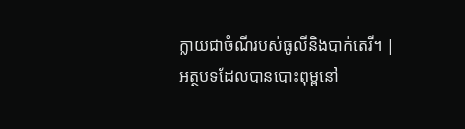ក្លាយជាចំណីរបស់ធូលីនិងបាក់តេរី។ |
អត្ថបទដែលបានបោះពុម្ពនៅ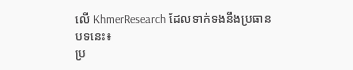លើ KhmerResearch ដែលទាក់ទងនឹងប្រធានបទនេះ៖
ប្រ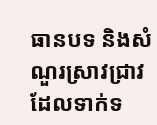ធានបទ និងសំណួរស្រាវជ្រាវដែលទាក់ទ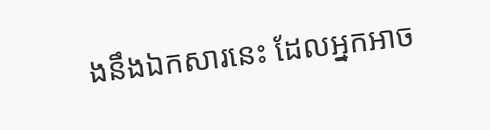ងនឹងឯកសារនេះ ដែលអ្នកអាច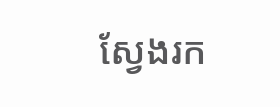ស្វែងរក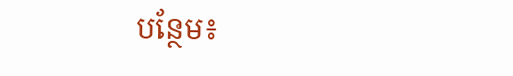បន្ថែម៖